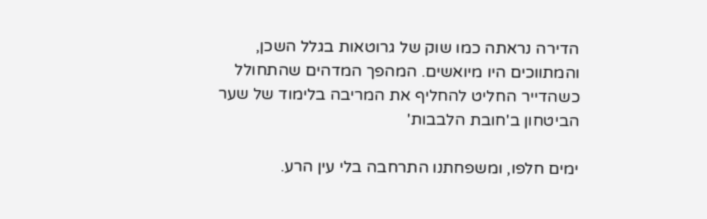הדירה נראתה כמו שוק של גרוטאות בגלל השכן, והמתווכים היו מיואשים. המהפך המדהים שהתחולל כשהדייר החליט להחליף את המריבה בלימוד של שער הביטחון ב'חובת הלבבות'

ימים חלפו, ומשפחתנו התרחבה בלי עין הרע.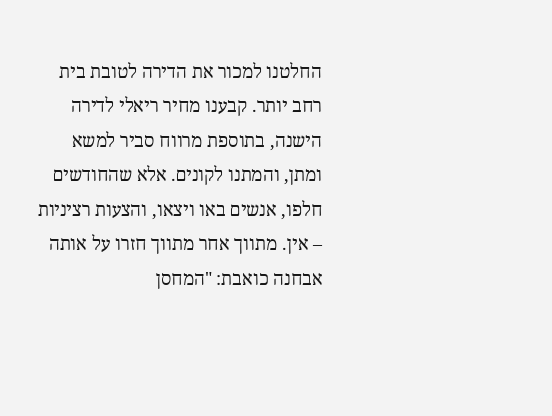החלטנו למכור את הדירה לטובת בית רחב יותר. קבענו מחיר ריאלי לדירה הישנה, בתוספת מרווח סביר למשא ומתן, והמתנו לקונים. אלא שהחודשים חלפו, אנשים באו ויצאו, והצעות רציניות – אין. מתווך אחר מתווך חזרו על אותה אבחנה כואבת: "המחסן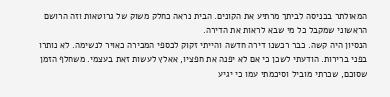המאולתר בכניסה לביתך מרתיע את הקונים. הבית נראה כחלק משוק של גרוטאות וזה הרושם הראשוני שמקבל כל מי שבא לראות את הדירה.
הנסיון היה קשה. כבר רכשנו דירה חדשה והייתי זקוק לכספי המכירה כאויר לנשימה. לא נותרו בפני ברירות. הודעתי לשכן כי אם לא יפנה את חפציו, אאלץ לעשות זאת בעצמי. משחלף הזמן שסוכם, שכרתי מוביל וסיכמתי עמו כי יגיע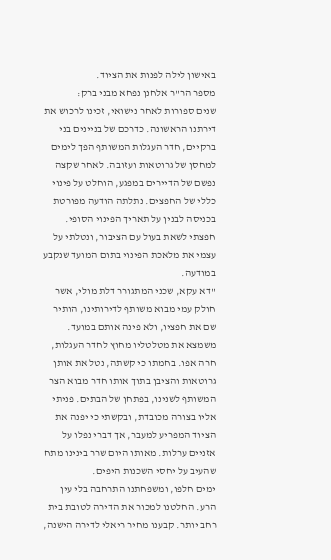באישון לילה לפנות את הציוד.
מספר הר"ר אלחנן נפחא מבני ברק:
שנים ספורות לאחר נישואי, זכינו לרכוש את דירתנו הראשונה. כדרכם של בניינים בני ברקיים, חדר העגלות המשותף הפך לימים למחסן של גרוטאות ועזובה. לאחר שקצה נפשם של הדיירים במפגע, הוחלט על פינוי כללי של החפצים. נתלתה הודעה מפורטת בכניסה לבנין על תאריך הפינוי הסופי. חפצתי לשאת בעול עם הציבור, ונטלתי על עצמי את מלאכת הפינוי בתום המועד שנקבע במודעה.
"דא עקא, שכני המתגורר דלת מולי, אשר חולק עמי מבוא משותף לדירותינו, הותיר שם את חפציו, ולא פינה אותם במועד. משמצא את מטלטליו מחוץ לחדר העגלות, חרה אפו. בחמתו כי קשתה, נטל את אותן גרוטאות והציבן בתוך אותו חדר מבוא הצר המשותף לשנינו, בפתחן של הבתים. פניתי אליו בצורה מכובדת, ובקשתי כי יפנה את הציוד המפריע למעבר, אך דברי נפלו על אזניים ערלות. מאותו היום שרר בינינו מתח שהעיב על יחסי השכנות היפים.
ימים חלפו, ומשפחתנו התרחבה בלי עין הרע. החלטנו למכור את הדירה לטובת בית רחב יותר. קבענו מחיר ריאלי לדירה הישנה,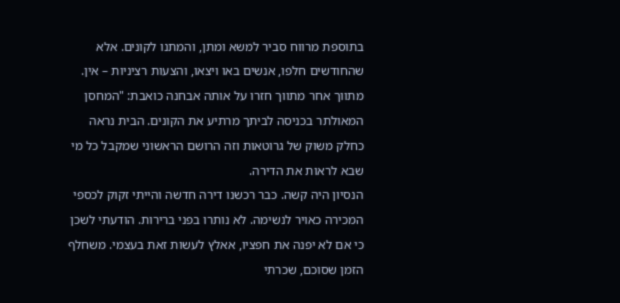בתוספת מרווח סביר למשא ומתן, והמתנו לקונים. אלא שהחודשים חלפו, אנשים באו ויצאו, והצעות רציניות – אין. מתווך אחר מתווך חזרו על אותה אבחנה כואבת: "המחסן המאולתר בכניסה לביתך מרתיע את הקונים. הבית נראה כחלק משוק של גרוטאות וזה הרושם הראשוני שמקבל כל מי שבא לראות את הדירה.
הנסיון היה קשה. כבר רכשנו דירה חדשה והייתי זקוק לכספי המכירה כאויר לנשימה. לא נותרו בפני ברירות. הודעתי לשכן כי אם לא יפנה את חפציו, אאלץ לעשות זאת בעצמי. משחלף הזמן שסוכם, שכרתי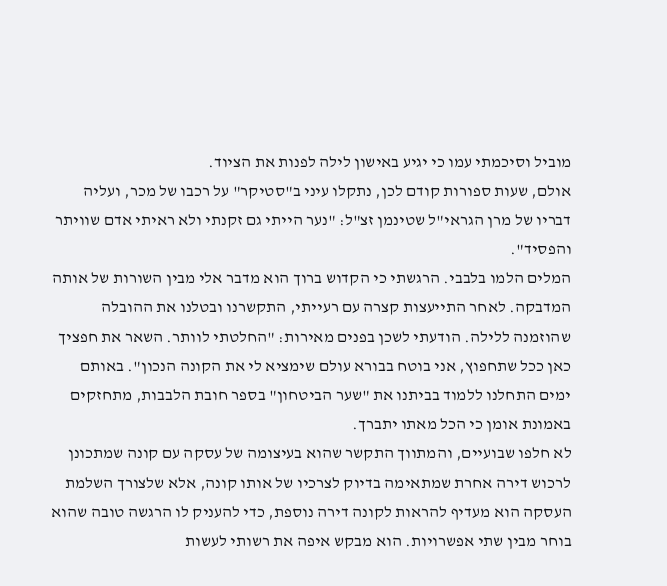מוביל וסיכמתי עמו כי יגיע באישון לילה לפנות את הציוד.
אולם, שעות ספורות קודם לכן, נתקלו עיני ב"סטיקר" על רכבו של מכר, ועליה דבריו של מרן הגראי"ל שטינמן זצ"ל: "נער הייתי גם זקנתי ולא ראיתי אדם שוויתר והפסיד".
המלים הלמו בלבבי. הרגשתי כי הקדוש ברוך הוא מדבר אלי מבין השורות של אותה המדבקה. לאחר התייעצות קצרה עם רעייתי, התקשרנו ובטלנו את ההובלה שהוזמנה ללילה. הודעתי לשכן בפנים מאירות: "החלטתי לוותר. השאר את חפציך כאן ככל שתחפוץ, אני בוטח בבורא עולם שימציא לי את הקונה הנכון". באותם ימים התחלנו ללמוד בביתנו את "שער הביטחון" בספר חובת הלבבות, מתחזקים באמונת אומן כי הכל מאתו יתברך.
לא חלפו שבועיים, והמתווך התקשר שהוא בעיצומה של עסקה עם קונה שמתכונן לרכוש דירה אחרת שמתאימה בדיוק לצרכיו של אותו קונה, אלא שלצורך השלמת העסקה הוא מעדיף להראות לקונה דירה נוספת, כדי להעניק לו הרגשה טובה שהוא בוחר מבין שתי אפשרויות. הוא מבקש איפה את רשותי לעשות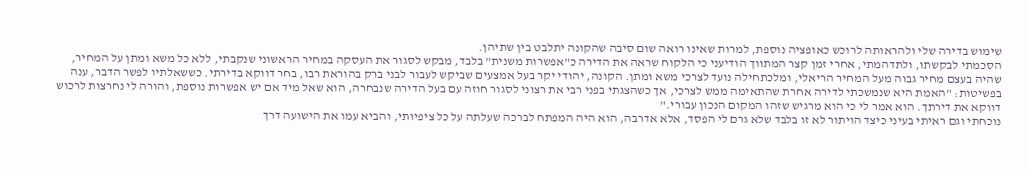שימוש בדירה שלי ולהראותה לרוכש כאופציה נוספת, למרות שאינו רואה שום סיבה שהקונה יתלבט בין שתיהן.
הסכמתי לבקשתו, ולתדהמתי, אחרי זמן קצר המתווך הודיעני כי הלקוח שראה את הדירה כ"אפשרות משנית" בלבד, מבקש לסגור את העסקה במחיר הראשוני שנקבתי, ללא כל משא ומתן על המחיר, שהיה בעצם מחיר גבוה מעל המחיר הריאלי, ומלכתחילה נועד לצרכי משא ומתן. הקונה, יהודי יקר בעל אמצעים שביקש לעבור לבני ברק בהוראת רבו, בחר דווקא בדירתי. כששאלתיו לפשר הדבר, ענה בפשיטות: "האמת היא שנמשכתי לדירה אחרת שהתאימה ממש לצרכי, אך כשהצגתי בפני רבי את רצוני לסגור חוזה עם בעל הדירה שנבחרה, הוא שאל מיד אם יש אפשרות נוספת, והורה לי נחרצות לרכוש דווקא את דירתך. הוא אמר לי כי הוא מרגיש שזהו המקום הנכון עבורי."
נוכחתי וגם ראיתי בעיני כיצד הויתור לא זו בלבד שלא גרם לי הפסד, אלא אדרבה, הוא היה המפתח לברכה שעלתה על כל ציפיותי, והביא עמו את הישועה דרך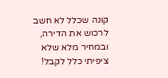קונה שכלל לא חשב לרכוש את הדירה, ובמחיר מלא שלא ציפיתי כלל לקבל!